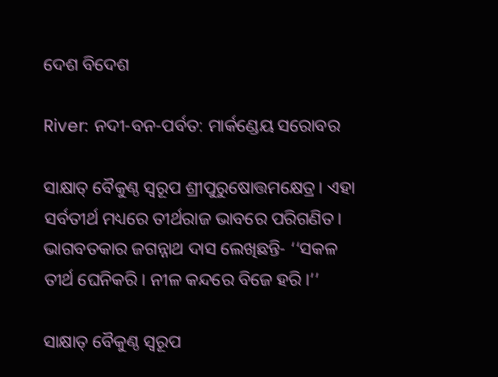ଦେଶ ବିଦେଶ

River: ନଦୀ-ବନ-ପର୍ବତ: ମାର୍କଣ୍ଡେୟ ସରୋବର

ସାକ୍ଷାତ୍‌ ବୈକୁଣ୍ଠ ସ୍ବରୂପ ଶ୍ରୀପୁରୁଷୋତ୍ତମକ୍ଷେତ୍ର। ଏହା ସର୍ବତୀର୍ଥ ମଧ୍ୟରେ ତୀର୍ଥରାଜ ଭାବରେ ପରିଗଣିତ। ଭାଗବତକାର ଜଗନ୍ନାଥ ଦାସ ଲେଖିଛନ୍ତି- ‘‘ସକଳ ତୀର୍ଥ ଘେନିକରି। ନୀଳ କନ୍ଦରେ ବିଜେ ହରି।’’

ସାକ୍ଷାତ୍‌ ବୈକୁଣ୍ଠ ସ୍ବରୂପ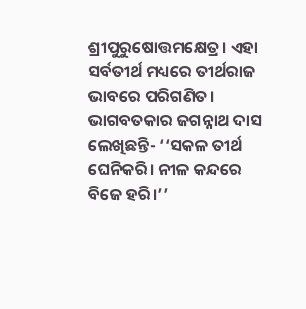ଶ୍ରୀପୁରୁଷୋତ୍ତମକ୍ଷେତ୍ର। ଏହା ସର୍ବତୀର୍ଥ ମଧ୍ୟରେ ତୀର୍ଥରାଜ ଭାବରେ ପରିଗଣିତ। ଭାଗବତକାର ଜଗନ୍ନାଥ ଦାସ ଲେଖିଛନ୍ତି- ‘‘ସକଳ ତୀର୍ଥ ଘେନିକରି। ନୀଳ କନ୍ଦରେ ବିଜେ ହରି।’’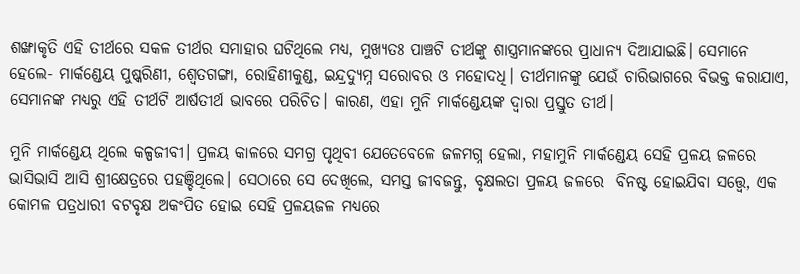ଶଙ୍ଖାକୃତି ଏହି ତୀର୍ଥରେ ସକଳ ତୀର୍ଥର ସମାହାର ଘଟିଥିଲେ ମଧ୍ୟ, ମୁଖ୍ୟତଃ ପାଞ୍ଚଟି ତୀର୍ଥଙ୍କୁ ଶାସ୍ତ୍ରମାନଙ୍କରେ ପ୍ରାଧାନ୍ୟ ଦିଆଯାଇଛି। ସେମାନେ ହେଲେ- ମାର୍କଣ୍ଡେୟ ପୁ‌ଷ୍କରିଣୀ, ଶ୍ବେତଗଙ୍ଗା, ରୋହିଣୀକୁଣ୍ଡ, ଇନ୍ଦ୍ରଦ୍ୟୁମ୍ନ ସରୋବର ଓ ମହେ‌ାଦଧି। ତୀର୍ଥମାନଙ୍କୁ ଯେଉଁ ଚାରିଭାଗରେ ବିଭକ୍ତ କରାଯାଏ, ସେମାନଙ୍କ ମଧ୍ୟରୁ ଏହି ତୀର୍ଥଟି ଆର୍ଷତୀର୍ଥ ଭାବରେ ପରିଚିତ। କାରଣ, ଏହା ମୁନି ମାର୍କଣ୍ଡେୟଙ୍କ ଦ୍ବାରା ପ୍ରସ୍ତୁତ ତୀର୍ଥ।

ମୁନି ମାର୍କଣ୍ଡେୟ ଥିଲେ କଳ୍ପଜୀବୀ। ପ୍ରଳୟ କାଳରେ ସମଗ୍ର ପୃଥିବୀ ଯେତେବେଳେ ଜଳମଗ୍ନ ହେଲା, ମହାମୁନି ମାର୍କଣ୍ଡେୟ ସେହି ପ୍ରଳୟ ଜଳରେ ଭାସିଭାସି ଆସି ଶ୍ରୀକ୍ଷେତ୍ରରେ ପହଞ୍ଚିଥିଲେ। ସେଠାରେ ‌ସେ ଦେଖିଲେ, ସମସ୍ତ ଜୀବଜନ୍ତୁ, ବୃକ୍ଷଲତା ପ୍ରଳୟ ଜଳରେ  ବିନଷ୍ଟ ହୋଇଯିବା ‌ସତ୍ତ୍ବେ, ଏକ କୋମଳ ପତ୍ରଧାରୀ ବଟବୃକ୍ଷ ଅକଂପିତ ହୋଇ ସେହି ପ୍ରଳୟଜଳ ମଧ୍ୟରେ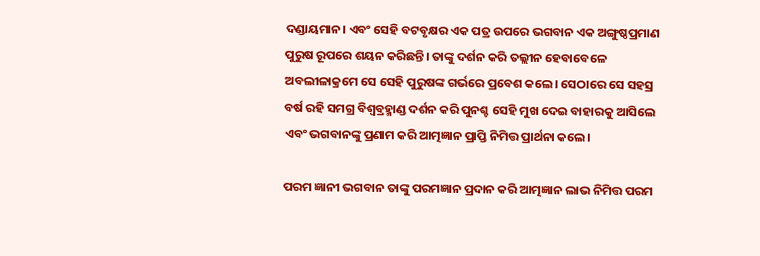ଦଣ୍ଡାୟମାନ। ଏବଂ ସେହି ବଟବୃକ୍ଷର ଏକ ପତ୍ର ଉପରେ ଭଗବାନ ଏକ ଅଙ୍ଗୁଷ୍ଠପ୍ରମାଣ ପୁରୁଷ ରୂପରେ ଶୟନ କରିଛନ୍ତି। ତାଙ୍କୁ ଦର୍ଶନ କରି ତଲ୍ଲୀନ ହେବାବେଳେ ଅବଲୀଳାକ୍ରମେ ସେ ସେହି ପୁରୁଷଙ୍କ ଗର୍ଭରେ ପ୍ରବେଶ କଲେ। ସେଠାରେ ସେ ସହସ୍ର ବର୍ଷ ରହି ସମଗ୍ର ବିଶ୍ବବ୍ରହ୍ମାଣ୍ଡ ଦର୍ଶନ କରି ପୁନଶ୍ଚ ସେହି ମୁଖ ଦେଇ ବାହାରକୁ ଆସିଲେ ଏବଂ ଭଗବାନଙ୍କୁ ପ୍ରଣାମ କରି ଆତ୍ମଜ୍ଞାନ ପ୍ରାପ୍ତି ନିମିତ୍ତ ପ୍ରାର୍ଥନା କଲେ।

ପରମ ଜ୍ଞାନୀ ଭଗବାନ ତାଙ୍କୁ ପରମଜ୍ଞାନ ପ୍ରଦାନ କରି ଆତ୍ମଜ୍ଞାନ ଲାଭ ନିମିତ୍ତ ପରମ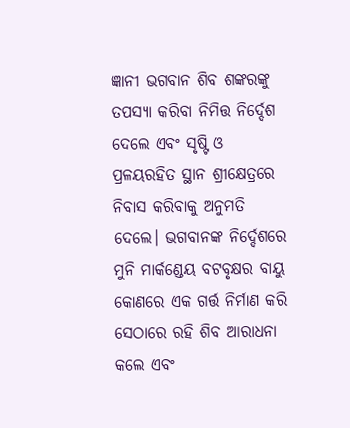ଜ୍ଞାନୀ ଭଗବାନ ଶିବ ଶଙ୍କରଙ୍କୁ ତପସ୍ୟା କରିବା ନିମିତ୍ତ ନିର୍ଦ୍ଦେଶ ଦେଲେ ଏବଂ ସୃଷ୍ଟି ଓ ପ୍ରଳୟରହିତ ସ୍ଥାନ ଶ୍ରୀକ୍ଷେତ୍ରରେ ନିବାସ କରିବାକୁ ଅନୁମତି ଦେଲେ। ଭଗବାନଙ୍କ ନିର୍ଦ୍ଦେଶରେ ମୁନି ମାର୍କଣ୍ଡେୟ ବଟବୃକ୍ଷର ବାୟୁ କୋଣରେ ଏକ ଗର୍ତ୍ତ ନିର୍ମାଣ କରି ସେଠାରେ ରହି ଶିବ ଆରାଧନା କଲେ ଏବଂ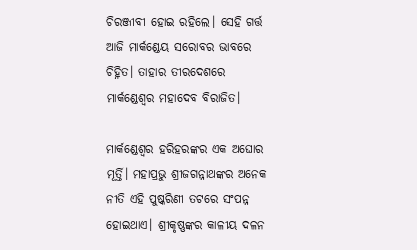ଚିରଞ୍ଜୀବୀ ହୋଇ ରହିଲେ। ସେହି ଗର୍ତ୍ତ ଆଜି ମାର୍କଣ୍ଡେୟ ସରୋବର ଭାବରେ ଚିହ୍ନିତ। ତାହାର ତୀରଦେଶରେ ମାର୍କଣ୍ଡେଶ୍ବର ମହାଦେବ ବିରାଜିତ।

ମାର୍କଣ୍ଡେଶ୍ବର ହରିହରଙ୍କର ଏକ ଅଘୋର ମୂର୍ତ୍ତି। ମହାପ୍ରଭୁ ଶ୍ରୀଜଗନ୍ନାଥଙ୍କର ଅନେକ ନୀତି ଏହି ପୁଷ୍କରିଣୀ ତଟରେ ସଂପନ୍ନ ହୋଇଥାଏ। ଶ୍ରୀକୃଷ୍ଣଙ୍କର କାଳୀୟ ଦଳନ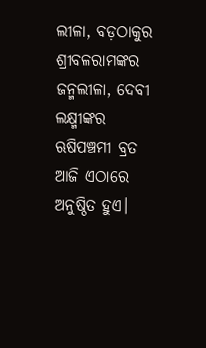ଲୀଳା, ବଡ଼ଠାକୁର ଶ୍ରୀବଳରାମଙ୍କର ଜନ୍ମଲୀଳା, ଦେବୀ ଲକ୍ଷ୍ମୀଙ୍କର ଋଷିପଞ୍ଚମୀ ବ୍ରତ ଆଜି ଏଠାରେ ଅନୁଷ୍ଠିତ ହୁଏ।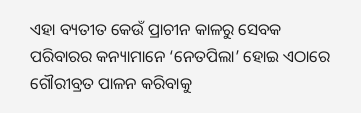ଏହା ବ୍ୟତୀତ କେଉଁ ପ୍ରାଚୀନ କାଳରୁ ସେବକ ପରିବାରର କନ୍ୟାମାନେ ‘ନେତପିଲା’ ହୋଇ ଏଠାରେ ଗୌରୀବ୍ରତ ପାଳନ କରିବାକୁ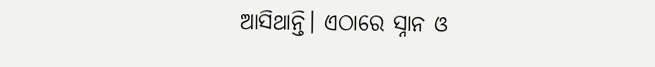ଆସିଥାନ୍ତି। ଏଠାରେ ସ୍ନାନ ଓ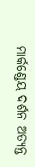ମାର୍କଣ୍ଡେୟ ଦର୍ଶନ ଅତ୍ୟନ୍ତ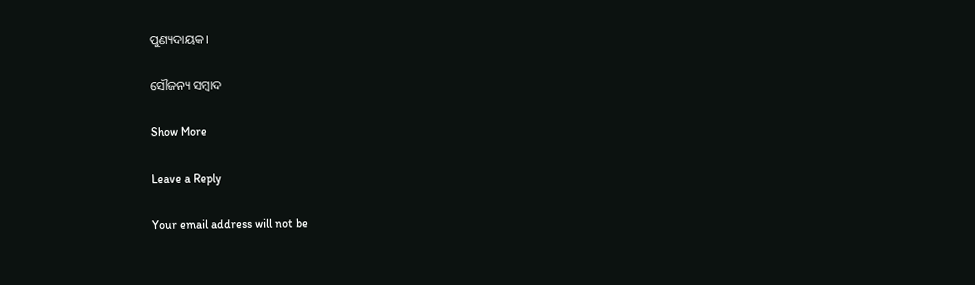ପୁଣ୍ୟଦାୟକ।

ସୌଜନ୍ୟ ସମ୍ବାଦ

Show More

Leave a Reply

Your email address will not be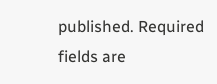published. Required fields are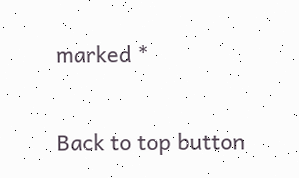marked *

Back to top button